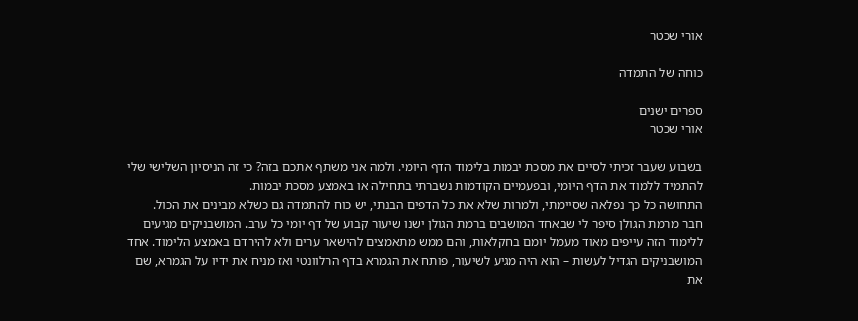אורי שכטר

כוחה של התמדה

ספרים ישנים
אורי שכטר

בשבוע שעבר זכיתי לסיים את מסכת יבמות בלימוד הדף היומי. ולמה אני משתף אתכם בזה? כי זה הניסיון השלישי שלי להתמיד ללמוד את הדף היומי, ובפעמיים הקודמות נשברתי בתחילה או באמצע מסכת יבמות.
התחושה כל כך נפלאה שסיימתי, ולמרות שלא את כל הדפים הבנתי, יש כוח להתמדה גם כשלא מבינים את הכול.
חבר מרמת הגולן סיפר לי שבאחד המושבים ברמת הגולן ישנו שיעור קבוע של דף יומי כל ערב. המושבניקים מגיעים ללימוד הזה עייפים מאוד מעמל יומם בחקלאות, והם ממש מתאמצים להישאר ערים ולא להירדם באמצע הלימוד. אחד המושבניקים הגדיל לעשות – הוא היה מגיע לשיעור, פותח את הגמרא בדף הרלוונטי ואז מניח את ידיו על הגמרא, שם את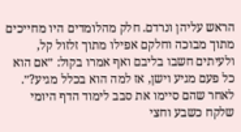הראש עליהן ונרדם. חלק מהלומדים היו מחייכים מתוך מבוכה וחלקם אפילו מתוך זלזול קל, ולעיתים חשבו בליבם ואף אמרו בקול: ״אם הוא כל פעם מגיע וישן, אז למה הוא בכלל מגיע?״.
לאחר שהם סיימו את סבב לימוד הדף היומי שלקח כשבע וחצי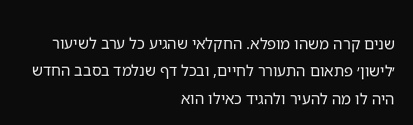שנים קרה משהו מופלא. החקלאי שהגיע כל ערב לשיעור ׳לישון׳ פתאום התעורר לחיים, ובכל דף שנלמד בסבב החדש היה לו מה להעיר ולהגיד כאילו הוא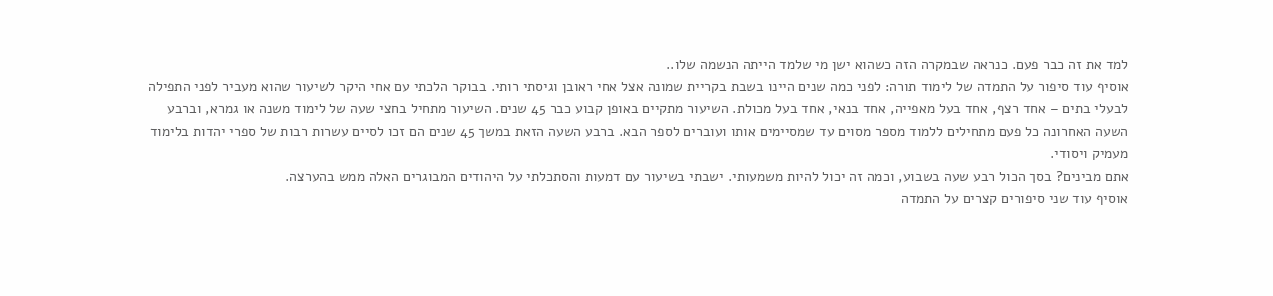למד את זה כבר פעם. כנראה שבמקרה הזה כשהוא ישן מי שלמד הייתה הנשמה שלו..
אוסיף עוד סיפור על התמדה של לימוד תורה: לפני כמה שנים היינו בשבת בקריית שמונה אצל אחי ראובן וגיסתי רותי. בבוקר הלכתי עם אחי היקר לשיעור שהוא מעביר לפני התפילה לבעלי בתים – אחד רצף, אחד בעל מאפייה, אחד בנאי, אחד בעל מכולת. השיעור מתקיים באופן קבוע כבר 45 שנים. השיעור מתחיל בחצי שעה של לימוד משנה או גמרא, וברבע השעה האחרונה כל פעם מתחילים ללמוד מספר מסוים עד שמסיימים אותו ועוברים לספר הבא. ברבע השעה הזאת במשך 45 שנים הם זכו לסיים עשרות רבות של ספרי יהדות בלימוד מעמיק ויסודי.
אתם מבינים? בסך הכול רבע שעה בשבוע, וכמה זה יכול להיות משמעותי. ישבתי בשיעור עם דמעות והסתכלתי על היהודים המבוגרים האלה ממש בהערצה.
אוסיף עוד שני סיפורים קצרים על התמדה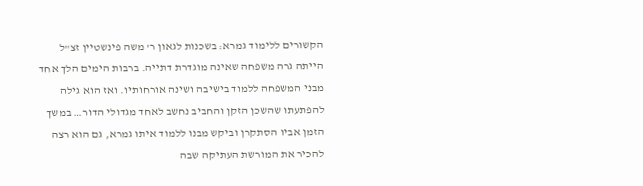הקשורים ללימוד גמרא: בשכנות לגאון ר' משה פינשטיין זצ"ל הייתה גרה משפחה שאינה מוגדרת דתייה. ברבות הימים הלך אחד מבני המשפחה ללמוד בישיבה ושינה אורחותיו. ואז הוא גילה להפתעתו שהשכן הזקן והחביב נחשב לאחד מגדולי הדור… במשך הזמן אביו הסתקרן וביקש מבנו ללמוד איתו גמרא, גם הוא רצה להכיר את המורשת העתיקה שבה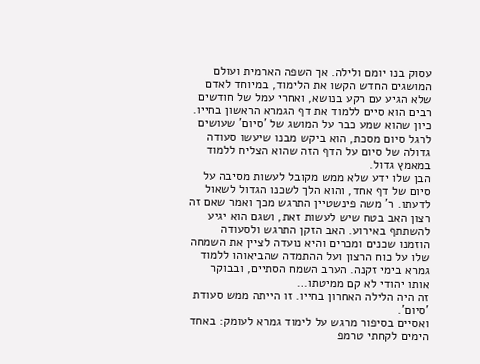עסוק בנו יומם ולילה. אך השפה הארמית ועולם המושגים החדש הקשו את הלימוד, במיוחד לאדם שלא הגיע עם רקע בנושא, ואחרי עמל של חודשים רבים הוא סיים ללמוד את דף הגמרא הראשון בחייו. כיון שהוא שמע כבר על המושג של 'סיום' שעושים לרגל סיום מסכת, הוא ביקש מבנו שיעשו סעודה גדולה של סיום על הדף הזה שהוא הצליח ללמוד במאמץ גדול.
הבן שלו ידע שלא ממש מקובל לעשות מסיבה על סיום של דף אחד, והוא הלך לשכנו הגדול לשאול לדעתו. ר' משה פינשטיין התרגש מכך ואמר שאם זה רצון האב בטח שיש לעשות זאת, ושגם הוא יגיע להשתתף באירוע. האב הזקן התרגש ולסעודה הוזמנו שכנים ומכרים והיא נועדה לציין את השמחה שלו על כוח הרצון ועל ההתמדה שהביאוהו ללמוד גמרא בימי זקנה. הערב השמח הסתיים, ובבוקר אותו יהודי לא קם ממיטתו…
זה היה הלילה האחרון בחייו. זו הייתה ממש סעודת 'סיום'.
ואסיים בסיפור מרגש על לימוד גמרא לעומק: באחד הימים לקחתי טרמפ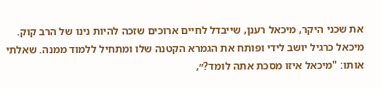את שכני היקר, מיכאל רענן, שייבדל לחיים ארוכים שזכה להיות נינו של הרב קוק. מיכאל כרגיל יושב לידי ופותח את הגמרא הקטנה שלו ומתחיל ללמוד ממנה. שאלתי אותו: "מיכאל איזו מסכת אתה לומד?״,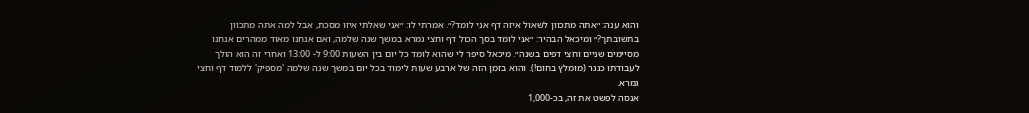והוא ענה: ״אתה מתכוון לשאול איזה דף אני לומד?״. אמרתי לו: ״אני שאלתי איזו מסכת, אבל למה אתה מתכוון בתשובתך?״ ומיכאל הבהיר: ״אני לומד בסך הכול דף וחצי גמרא במשך שנה שלמה, ואם אנחנו מאוד ממהרים אנחנו מסיימים שניים וחצי דפים בשנה״. מיכאל סיפר לי שהוא לומד כל יום בין השעות 9:00 ל- 13:00 ואחרי זה הוא הולך לעבודתו כנגר (מומלץ בחום!). והוא בזמן הזה של ארבע שעות לימוד בכל יום במשך שנה שלמה 'מספיק' ללמוד דף וחצי גמרא.
אנסה לפשט את זה, בכ-1,000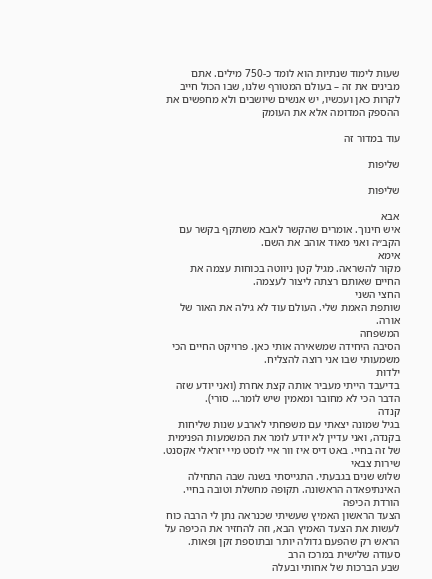שעות לימוד שנתיות הוא לומד כ-750 מילים. אתם מבינים את זה – בעולם המטורף שלנו, שבו הכול חייב לקרות כאן ועכשיו, יש אנשים שיושבים ולא מחפשים את ההספק המדומה אלא את העומק

עוד במדור זה

שליפות

שליפות

אבא
איש חינוך. אומרים שהקשר לאבא משתקף בקשר עם הקב״ה ואני מאוד אוהב את השם.
אימא
מקור להשראה. מגיל קטן ניווטה בכוחות עצמה את החיים שאותם רצתה ליצור לעצמה.
החצי השני
שותפת האמת שלי. העולם עוד לא גילה את האור של אורה.
המשפחה
הסיבה היחידה שמשאירה אותי כאן. פרויקט החיים הכי משמעותי שבו אני רוצה להצליח.
ילדוּת
בדיעבד הייתי מעביר אותה קצת אחרת (ואני יודע שזה הדבר הכי לא מחובר ומאמין שיש לומר… סורי).
קנדה
בגיל שמונה יצאתי עם משפחתי לארבע שנות שליחות בקנדה, ואני עדיין לא יודע לומר את המשמעות הפנימית של זה בחיי. באט דיס איז וור איי לוסט מיי יזראלי אקסנט.
שירות צבאי
שלוש שנים בגבעתי. התגייסתי בשנה שבה התחילה האינתיפאדה הראשונה. תקופה מחשלת וטובה בחיי.
הורדת הכיפה
הצעד הראשון האמיץ שעשיתי שכנראה נתן לי הרבה כוח לעשות את הצעד האמיץ הבא, וזה להחזיר את הכיפה על הראש רק שהפעם גדולה יותר ובתוספת זקן ופאות.
סעודה שלישית במרכז הרב
שבע הברכות של אחותי ובעלה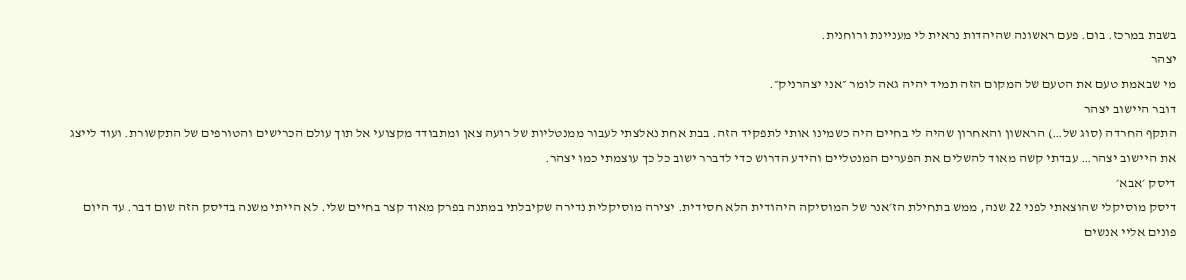בשבת במרכז. בום. פעם ראשונה שהיהדות נראית לי מעניינת ורוחנית.
יצהר
מי שבאמת טעם את הטעם של המקום הזה תמיד יהיה גאה לומר ״אני יצהרניק״.
דובר היישוב יצהר
התקף החרדה (סוג של…) הראשון והאחרון שהיה לי בחיים היה כשמינו אותי לתפקיד הזה. בבת אחת נאלצתי לעבור ממנטליות של רועה צאן ומתבודד מקצועי אל תוך עולם הכרישים והטורפים של התקשורת. ועוד לייצג את היישוב יצהר… עבדתי קשה מאוד להשלים את הפערים המנטליים והידע הדרוש כדי לדברר ישוב כל כך עוצמתי כמו יצהר.
דיסק ׳אבא׳
דיסק מוסיקלי שהוצאתי לפני 22 שנה, ממש בתחילת הז׳אנר של המוסיקה היהודית הלא חסידית. יצירה מוסיקלית נדירה שקיבלתי במתנה בפרק מאוד קצר בחיים שלי. לא הייתי משנה בדיסק הזה שום דבר. עד היום פונים אליי אנשים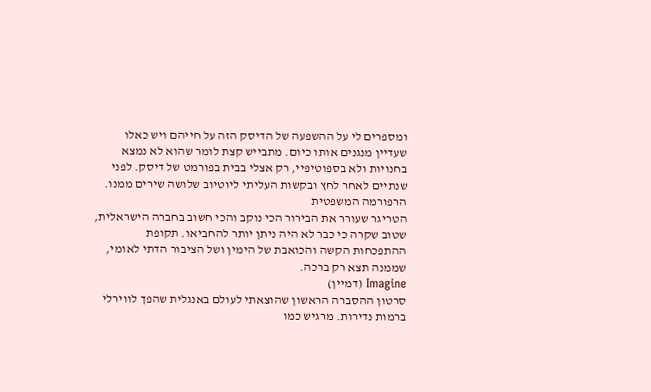ומספרים לי על ההשפעה של הדיסק הזה על חייהם ויש כאלו שעדיין מנגנים אותו כיום. מתבייש קצת לומר שהוא לא נמצא בחנויות ולא בספוטיפיי, רק אצלי בבית בפורמט של דיסק. לפני שנתיים לאחר לחץ ובקשות העליתי ליוטיוב שלושה שירים ממנו.
הרפורמה המשפטית
הטריגר שעורר את הבירור הכי נוקב והכי חשוב בחברה הישראלית, שטוב שקרה כי כבר לא היה ניתן יותר להחביאו. תקופת ההתפכחות הקשה והכואבת של הימין ושל הציבור הדתי לאומי, שממנה תצא רק ברכה.
Imagine (דמיין)
סרטון ההסברה הראשון שהוצאתי לעולם באנגלית שהפך לווירלי ברמות נדירות. מרגיש כמו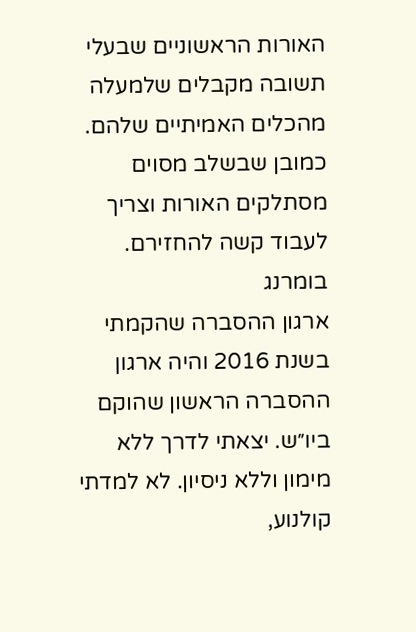האורות הראשוניים שבעלי תשובה מקבלים שלמעלה מהכלים האמיתיים שלהם. כמובן שבשלב מסוים מסתלקים האורות וצריך לעבוד קשה להחזירם.
בומרנג
ארגון ההסברה שהקמתי בשנת 2016 והיה ארגון ההסברה הראשון שהוקם ביו״ש. יצאתי לדרך ללא מימון וללא ניסיון. לא למדתי קולנוע,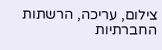צילום, עריכה, הרשתות החברתיות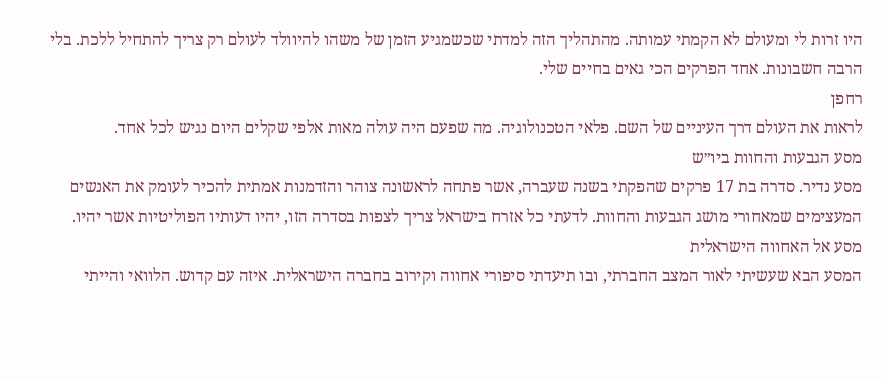היו זרות לי ומעולם לא הקמתי עמותה. מהתהליך הזה למדתי שכשמגיע הזמן של משהו להיוולד לעולם רק צריך להתחיל ללכת. בלי הרבה חשבונות. אחד הפרקים הכי גאים בחיים שלי.
רחפן
לראות את העולם דרך העיניים של השם. פלאי הטכנולוגיה. מה שפעם היה עולה מאות אלפי שקלים היום נגיש לכל אחד.
מסע הגבעות והחוות ביו״ש
מסע נדיר. סדרה בת 17 פרקים שהפקתי בשנה שעברה, אשר פתחה לראשונה צוהר והזדמנות אמתית להכיר לעומק את האנשים המעצימים שמאחורי מושג הגבעות והחוות. לדעתי כל אזרח בישראל צריך לצפות בסדרה הזו, יהיו דעותיו הפוליטיות אשר יהיו.
מסע אל האחווה הישראלית
המסע הבא שעשיתי לאור המצב החברתי, ובו תיעדתי סיפורי אחווה וקירוב בחברה הישראלית. איזה עם קדוש. הלוואי והייתי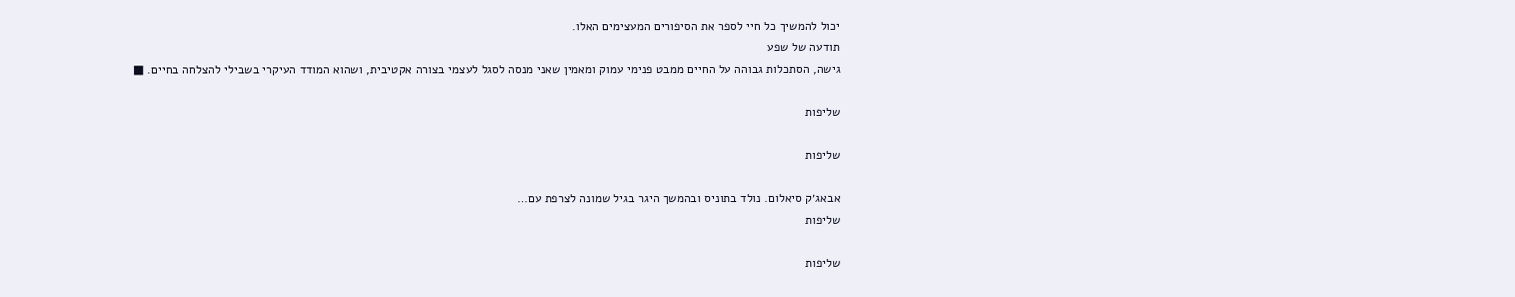יכול להמשיך כל חיי לספר את הסיפורים המעצימים האלו.
תודעה של שפע
גישה, הסתכלות גבוהה על החיים ממבט פנימי עמוק ומאמין שאני מנסה לסגל לעצמי בצורה אקטיבית, ושהוא המודד העיקרי בשבילי להצלחה בחיים. ■

שליפות

שליפות

אבאג׳ק סיאלום. נולד בתוניס ובהמשך היגר בגיל שמונה לצרפת עם…
שליפות

שליפות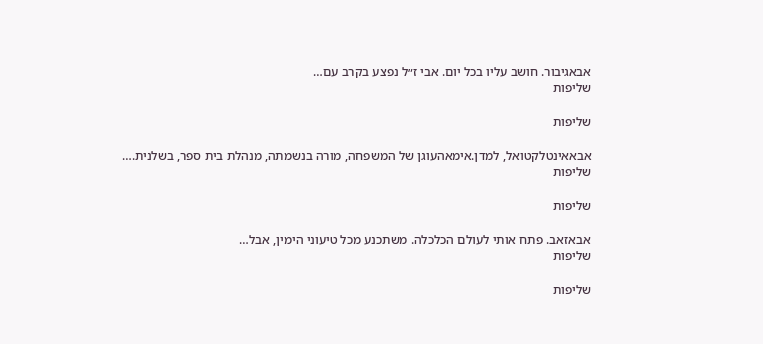אבאגיבור. חושב עליו בכל יום. אבי ז״ל נפצע בקרב עם…
שליפות

שליפות

אבאאינטלקטואל, למדן.אימאהעוגן של המשפחה, מורה בנשמתה, מנהלת בית ספר, בשלנית.…
שליפות

שליפות

אבאזאב. פתח אותי לעולם הכלכלה. משתכנע מכל טיעוני הימין, אבל…
שליפות

שליפות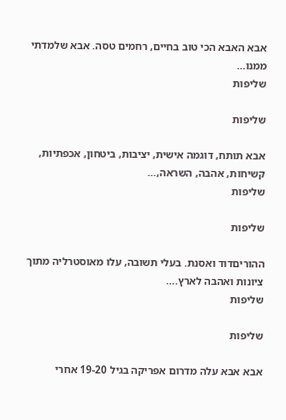אבא האבא הכי טוב בחיים, רחמים טסה. אבא שלמדתי ממנו…
שליפות

שליפות

אבא תותח, דוגמה אישית, יציבות, ביטחון, אכפתיות, קשיחות, אהבה, השראה,…
שליפות

שליפות

ההוריםדוד ואסנת. בעלי תשובה, עלו מאוסטרליה מתוך ציונות ואהבה לארץ.…
שליפות

שליפות

אבא אבא עלה מדרום אפריקה בגיל 19-20 אחרי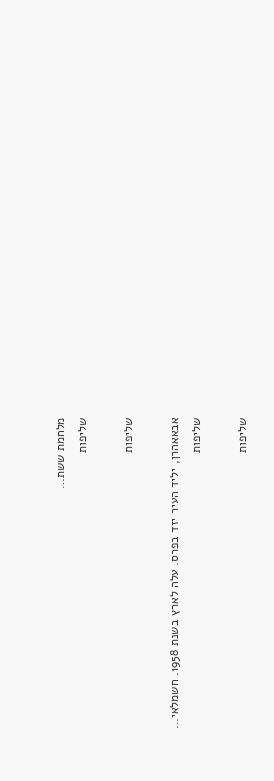מלחמת ששת…
שליפות

שליפות

אבאאהרן, יליד העיר יזד בפרס. עלה לארץ בשנת 1958. חשמלאי…
שליפות

שליפות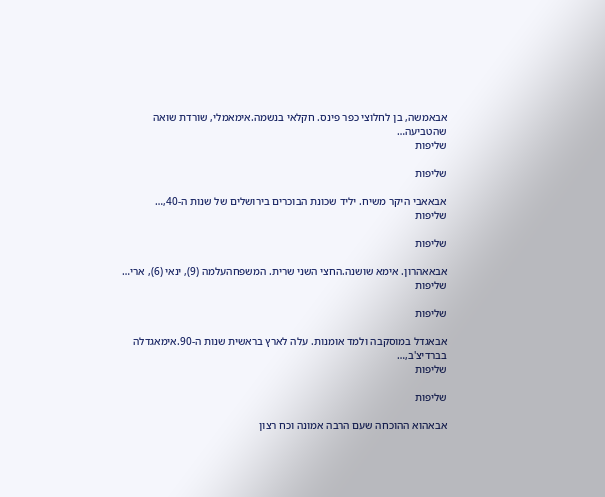אבאמשה, בן לחלוצי כפר פינס. חקלאי בנשמה.אימאמלי, שורדת שואה שהטביעה…
שליפות

שליפות

אבאאבי היקר משיח. יליד שכונת הבוכרים בירושלים של שנות ה-40,…
שליפות

שליפות

אבאאהרון. אימא שושנה.החצי השני שרית. המשפחהעלמה (9), ינאי (6), ארי…
שליפות

שליפות

אבאגדל במוסקבה ולמד אומנות. עלה לארץ בראשית שנות ה-90.אימאגדלה בברדיצ'ב,…
שליפות

שליפות

אבאהוא ההוכחה שעם הרבה אמונה וכח רצון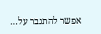אפשר להתגבר על…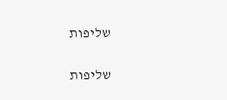שליפות

שליפות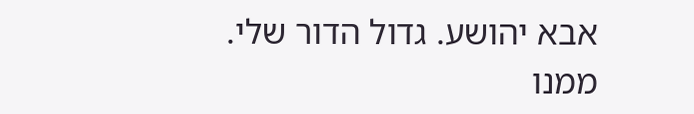אבא יהושע. גדול הדור שלי. ממנו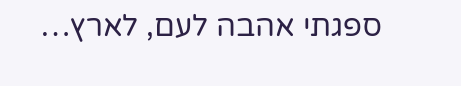ספגתי אהבה לעם, לארץ…